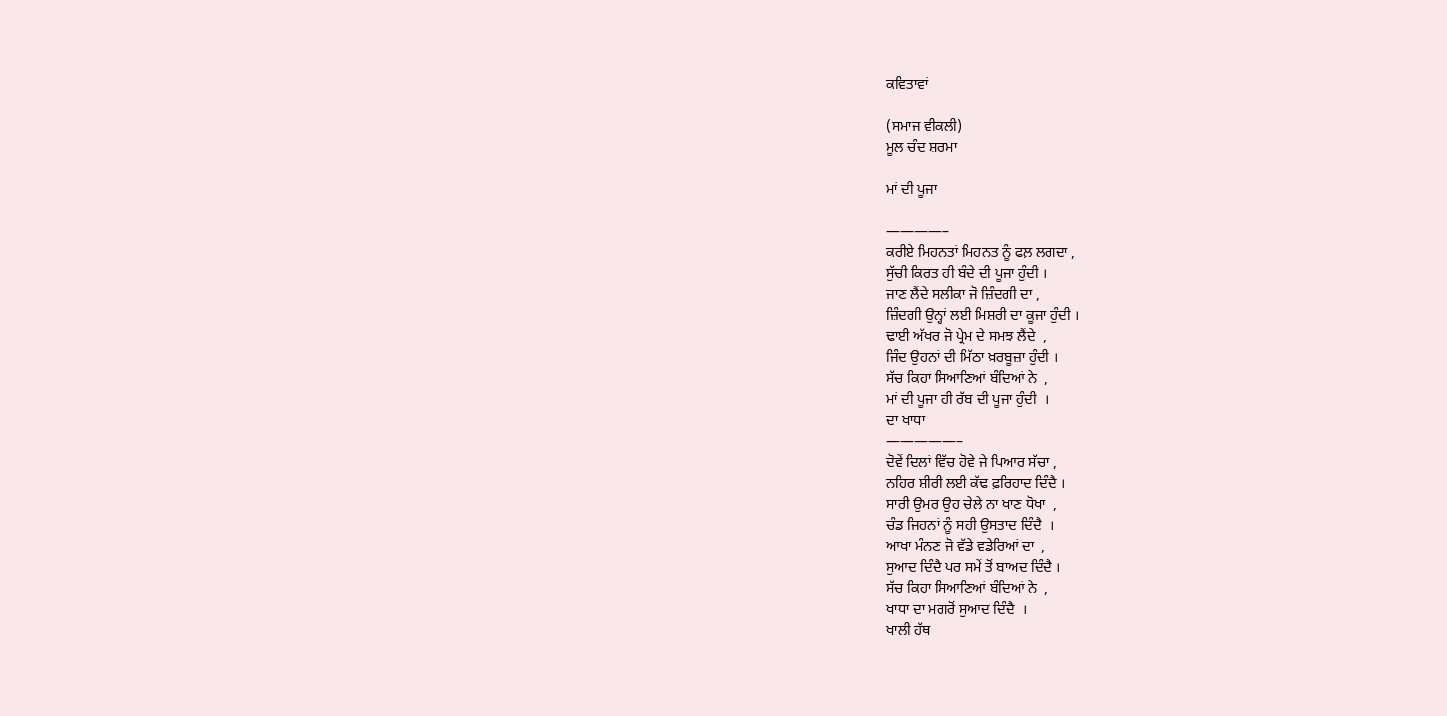ਕਵਿਤਾਵਾਂ

(ਸਮਾਜ ਵੀਕਲੀ)
ਮੂਲ ਚੰਦ ਸ਼ਰਮਾ

ਮਾਂ ਦੀ ਪੂਜਾ

————–
ਕਰੀਏ ਮਿਹਨਤਾਂ ਮਿਹਨਤ ਨੂੰ ਫਲ਼ ਲਗਦਾ ,
ਸੁੱਚੀ ਕਿਰਤ ਹੀ ਬੰਦੇ ਦੀ ਪੂਜਾ ਹੁੰਦੀ ।
ਜਾਣ ਲੈਂਦੇ ਸਲੀਕਾ ਜੋ ਜ਼ਿੰਦਗੀ ਦਾ ,
ਜ਼ਿੰਦਗੀ ਉਨ੍ਹਾਂ ਲਈ ਮਿਸ਼ਰੀ ਦਾ ਕੂਜਾ ਹੁੰਦੀ ।
ਢਾਈ ਅੱਖਰ ਜੋ ਪ੍ਰੇਮ ਦੇ ਸਮਝ ਲੈਂਦੇ  ,
ਜਿੰਦ ਉਹਨਾਂ ਦੀ ਮਿੱਠਾ ਖ਼ਰਬੂਜ਼ਾ ਹੁੰਦੀ ।
ਸੱਚ ਕਿਹਾ ਸਿਆਣਿਆਂ ਬੰਦਿਆਂ ਨੇ  ,
ਮਾਂ ਦੀ ਪੂਜਾ ਹੀ ਰੱਬ ਦੀ ਪੂਜਾ ਹੁੰਦੀ  ।
ਦਾ ਖਾਧਾ
—————–
ਦੋਵੇਂ ਦਿਲਾਂ ਵਿੱਚ ਹੋਵੇ ਜੇ ਪਿਆਰ ਸੱਚਾ ,
ਨਹਿਰ ਸ਼ੀਰੀ ਲਈ ਕੱਢ ਫ਼ਰਿਹਾਦ ਦਿੰਦੈ ।
ਸਾਰੀ ਉਮਰ ਉਹ ਚੇਲੇ ਨਾ ਖਾਣ ਧੋਖਾ  ,
ਚੰਡ ਜਿਹਨਾਂ ਨੂੰ ਸਹੀ ਉਸਤਾਦ ਦਿੰਦੈ  ।
ਆਖਾ ਮੰਨਣ ਜੋ ਵੱਡੇ ਵਡੇਰਿਆਂ ਦਾ  ,
ਸੁਆਦ ਦਿੰਦੈ ਪਰ ਸਮੇਂ ਤੋਂ ਬਾਅਦ ਦਿੰਦੈ ।
ਸੱਚ ਕਿਹਾ ਸਿਆਣਿਆਂ ਬੰਦਿਆਂ ਨੇ  ,
ਖਾਧਾ ਦਾ ਮਗਰੋਂ ਸੁਆਦ ਦਿੰਦੈ  ।
ਖਾਲੀ ਹੱਥ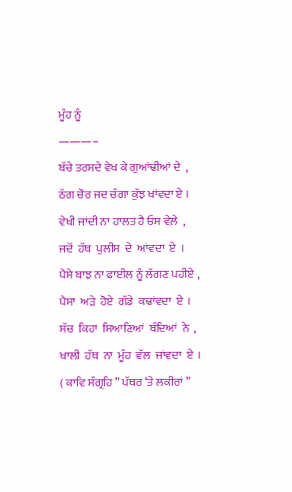ਮੂੰਹ ਨੂੰ
———–
ਬੱਚੇ ਤਰਸਦੇ ਵੇਖ ਕੇ ਗੁਆਂਢੀਆਂ ਦੇ  ,
ਠੱਗ ਚੋਰ ਜਦ ਚੰਗਾ ਕੁੱਝ ਖਾਂਵਦਾ ਏ ।
ਵੇਖੀ ਜਾਂਦੀ ਨਾ ਹਾਲਤ ਹੈ ਓਸ ਵੇਲ਼ੇ  ,
ਜਦੋਂ  ਹੱਥ  ਪੁਲੀਸ  ਦੇ  ਆਂਵਦਾ  ਏ  ।
ਪੈਸੇ ਬਾਝ ਨਾ ਫਾਈਲ ਨੂੰ ਲੱਗਣ ਪਹੀਏ ,
ਪੈਸਾ  ਅੜੇ  ਹੋਏ  ਗੱਡੇ  ਕਢਾਂਵਦਾ  ਏ  ।
ਸੱਚ  ਕਿਹਾ  ਸਿਆਣਿਆਂ  ਬੰਦਿਆਂ  ਨੇ  ,
ਖਾਲੀ  ਹੱਥ  ਨਾ  ਮੂੰਹ  ਵੱਲ  ਜਾਂਵਦਾ  ਏ  ।
( ਕਾਵਿ ਸੰਗ੍ਰਹਿ ” ਪੱਥਰ ‘ਤੇ ਲਕੀਰਾਂ ”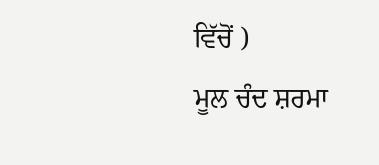ਵਿੱਚੋਂ )
ਮੂਲ ਚੰਦ ਸ਼ਰਮਾ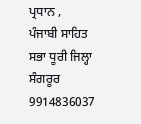ਪ੍ਰਧਾਨ ,
ਪੰਜਾਬੀ ਸਾਹਿਤ ਸਭਾ ਧੂਰੀ ਜਿਲ੍ਹਾ ਸੰਗਰੂਰ
9914836037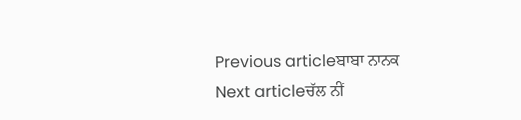Previous articleਬਾਬਾ ਨਾਨਕ
Next articleਚੱਲ ਨੀਂ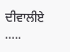ਦੀਵਾਲੀਏ …..